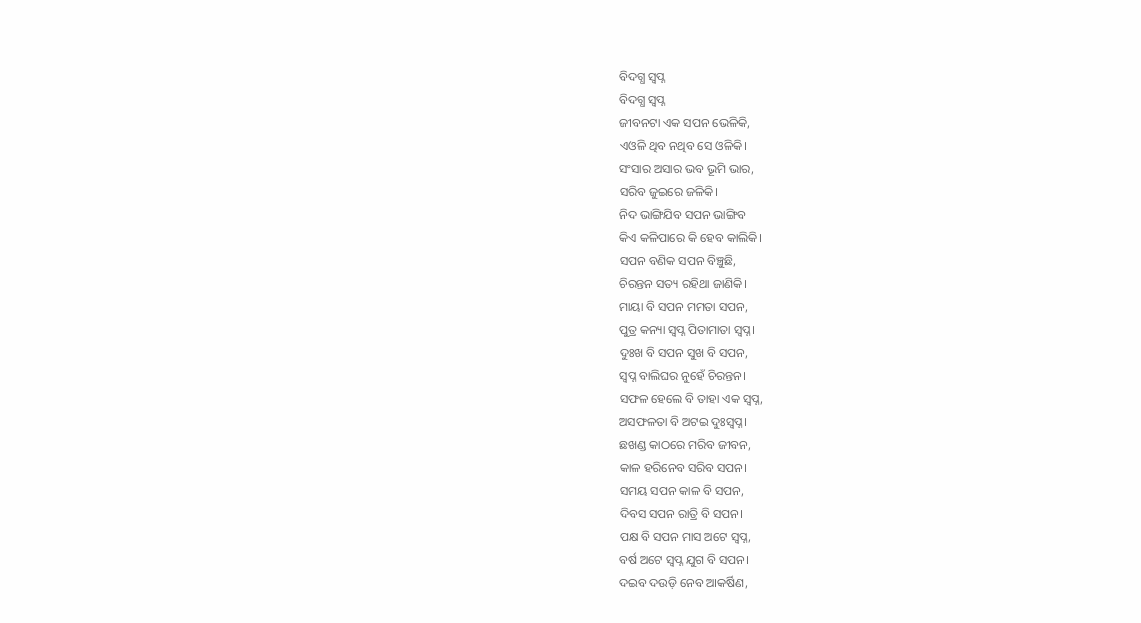ବିଦଗ୍ଧ ସ୍ୱପ୍ନ
ବିଦଗ୍ଧ ସ୍ୱପ୍ନ
ଜୀବନଟା ଏକ ସପନ ଭେଳିକି,
ଏଓଳି ଥିବ ନଥିବ ସେ ଓଳିକି।
ସଂସାର ଅସାର ଭବ ଭୂମି ଭାର,
ସରିବ ଜୁଇରେ ଜଳିକି।
ନିଦ ଭାଙ୍ଗିଯିବ ସପନ ଭାଙ୍ଗିବ
କିଏ କଳିପାରେ କି ହେବ କାଲିକି।
ସପନ ବଣିକ ସପନ ବିଞ୍ଚୁଛି,
ଚିରନ୍ତନ ସତ୍ୟ ରହିଥା ଜାଣିକି।
ମାୟା ବି ସପନ ମମତା ସପନ,
ପୁତ୍ର କନ୍ୟା ସ୍ୱପ୍ନ ପିତାମାତା ସ୍ୱପ୍ନ।
ଦୁଃଖ ବି ସପନ ସୁଖ ବି ସପନ,
ସ୍ୱପ୍ନ ବାଲିଘର ନୁହେଁ ଚିରନ୍ତନ।
ସଫଳ ହେଲେ ବି ତାହା ଏକ ସ୍ୱପ୍ନ,
ଅସଫଳତା ବି ଅଟଇ ଦୁଃସ୍ୱପ୍ନ।
ଛଖଣ୍ଡ କାଠରେ ମରିବ ଜୀବନ,
କାଳ ହରିନେବ ସରିବ ସପନ।
ସମୟ ସପନ କାଳ ବି ସପନ,
ଦିବସ ସପନ ରାତ୍ରି ବି ସପନ।
ପକ୍ଷ ବି ସପନ ମାସ ଅଟେ ସ୍ୱପ୍ନ,
ବର୍ଷ ଅଟେ ସ୍ୱପ୍ନ ଯୁଗ ବି ସପନ।
ଦଇବ ଦଉଡ଼ି ନେବ ଆକର୍ଷିଣ,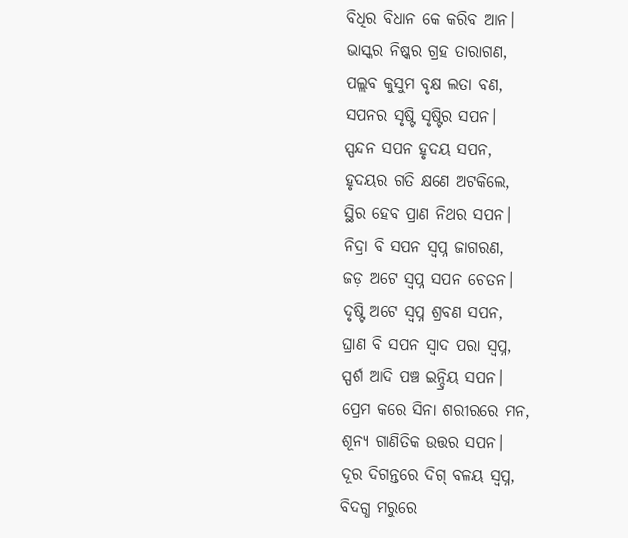ବିଧିର ବିଧାନ କେ କରିବ ଆନ।
ଭାସ୍କର ନିଷ୍କର ଗ୍ରହ ତାରାଗଣ,
ପଲ୍ଲବ କୁସୁମ ବୃକ୍ଷ ଲତା ବଣ,
ସପନର ସୃଷ୍ଟି ସୃଷ୍ଟିର ସପନ।
ସ୍ପନ୍ଦନ ସପନ ହୃଦୟ ସପନ,
ହୃଦୟର ଗତି କ୍ଷଣେ ଅଟକିଲେ,
ସ୍ଥିର ହେବ ପ୍ରାଣ ନିଥର ସପନ।
ନିଦ୍ରା ବି ସପନ ସ୍ୱପ୍ନ ଜାଗରଣ,
ଜଡ଼ ଅଟେ ସ୍ୱପ୍ନ ସପନ ଚେତନ।
ଦୃଷ୍ଟି ଅଟେ ସ୍ୱପ୍ନ ଶ୍ରବଣ ସପନ,
ଘ୍ରାଣ ବି ସପନ ସ୍ୱାଦ ପରା ସ୍ୱପ୍ନ,
ସ୍ପର୍ଶ ଆଦି ପଞ୍ଚ ଇନ୍ଦ୍ରିୟ ସପନ।
ପ୍ରେମ କରେ ସିନା ଶରୀରରେ ମନ,
ଶୂନ୍ୟ ଗାଣିତିକ ଉତ୍ତର ସପନ।
ଦୂର ଦିଗନ୍ତରେ ଦିଗ୍ ବଳୟ ସ୍ୱପ୍ନ,
ବିଦଗ୍ଧ ମରୁରେ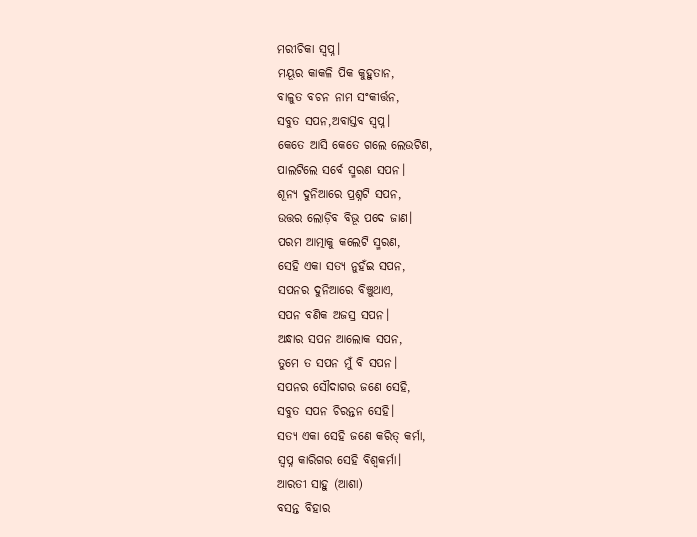ମରୀଚିକା ସ୍ୱପ୍ନ।
ମୟୂର କାକଳି ପିକ କୁହୁତାନ,
ବାଳୁତ ବଚନ ନାମ ସଂକୀର୍ତ୍ତନ,
ସବୁତ ସପନ,ଅବାସ୍ତବ ସ୍ୱପ୍ନ।
କେତେ ଆସି କେତେ ଗଲେ ଲେଉଟିଣ,
ପାଲଟିଲେ ସର୍ବେ ସ୍ମରଣ ସପନ।
ଶୂନ୍ୟ ଦୁନିଆରେ ପ୍ରଶ୍ନଟି ସପନ,
ଉତ୍ତର ଲୋଡ଼ିବ ବିଭୂ ପଦେ ଜାଣ।
ପରମ ଆତ୍ମାକୁ କଲେଟି ସ୍ମରଣ,
ସେହି ଏକା ସତ୍ୟ ନୁହଁଇ ସପନ,
ସପନର ଦୁନିଆରେ ବିଞ୍ଚୁଥାଏ,
ସପନ ବଣିକ ଅଜସ୍ର ସପନ।
ଅନ୍ଧାର ସପନ ଆଲୋକ ସପନ,
ତୁମେ ତ ସପନ ମୁଁ ବି ସପନ।
ସପନର ସୌଦାଗର ଜଣେ ସେହି,
ସବୁତ ସପନ ଚିରନ୍ତନ ସେହି।
ସତ୍ୟ ଏକା ସେହି ଜଣେ କରିତ୍ କର୍ମା,
ସ୍ୱପ୍ନ କାରିଗର ସେହି ବିଶ୍ୱକର୍ମା।
ଆରତୀ ସାହୁ (ଆଶା)
ବସନ୍ତ ବିହାର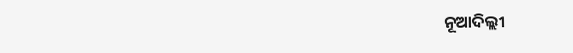ନୂଆଦିଲ୍ଲୀ